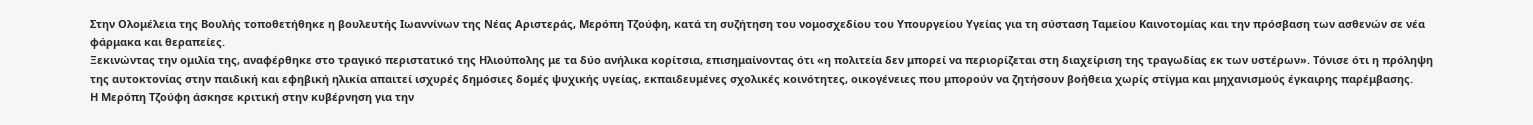Στην Ολομέλεια της Βουλής τοποθετήθηκε η βουλευτής Ιωαννίνων της Νέας Αριστεράς, Μερόπη Τζούφη, κατά τη συζήτηση του νομοσχεδίου του Υπουργείου Υγείας για τη σύσταση Ταμείου Καινοτομίας και την πρόσβαση των ασθενών σε νέα φάρμακα και θεραπείες.
Ξεκινώντας την ομιλία της, αναφέρθηκε στο τραγικό περιστατικό της Ηλιούπολης με τα δύο ανήλικα κορίτσια, επισημαίνοντας ότι «η πολιτεία δεν μπορεί να περιορίζεται στη διαχείριση της τραγωδίας εκ των υστέρων». Τόνισε ότι η πρόληψη της αυτοκτονίας στην παιδική και εφηβική ηλικία απαιτεί ισχυρές δημόσιες δομές ψυχικής υγείας, εκπαιδευμένες σχολικές κοινότητες, οικογένειες που μπορούν να ζητήσουν βοήθεια χωρίς στίγμα και μηχανισμούς έγκαιρης παρέμβασης.
Η Μερόπη Τζούφη άσκησε κριτική στην κυβέρνηση για την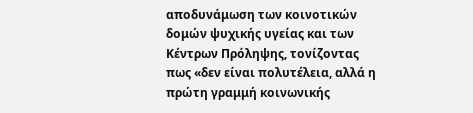αποδυνάμωση των κοινοτικών δομών ψυχικής υγείας και των Κέντρων Πρόληψης, τονίζοντας πως «δεν είναι πολυτέλεια, αλλά η πρώτη γραμμή κοινωνικής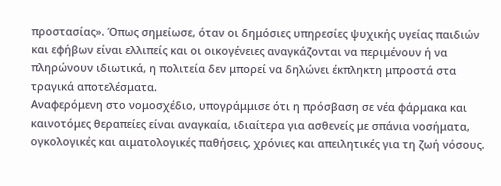προστασίας». Όπως σημείωσε, όταν οι δημόσιες υπηρεσίες ψυχικής υγείας παιδιών και εφήβων είναι ελλιπείς και οι οικογένειες αναγκάζονται να περιμένουν ή να πληρώνουν ιδιωτικά, η πολιτεία δεν μπορεί να δηλώνει έκπληκτη μπροστά στα τραγικά αποτελέσματα.
Αναφερόμενη στο νομοσχέδιο, υπογράμμισε ότι η πρόσβαση σε νέα φάρμακα και καινοτόμες θεραπείες είναι αναγκαία, ιδιαίτερα για ασθενείς με σπάνια νοσήματα, ογκολογικές και αιματολογικές παθήσεις, χρόνιες και απειλητικές για τη ζωή νόσους.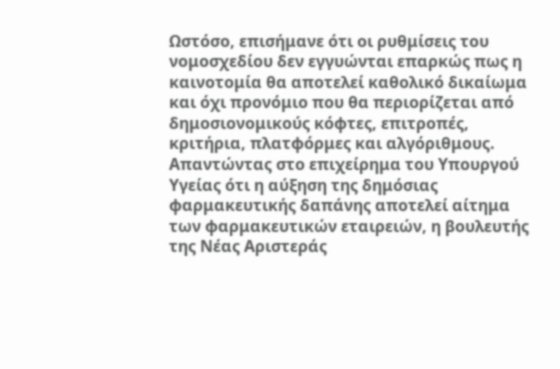Ωστόσο, επισήμανε ότι οι ρυθμίσεις του νομοσχεδίου δεν εγγυώνται επαρκώς πως η καινοτομία θα αποτελεί καθολικό δικαίωμα και όχι προνόμιο που θα περιορίζεται από δημοσιονομικούς κόφτες, επιτροπές, κριτήρια, πλατφόρμες και αλγόριθμους.
Απαντώντας στο επιχείρημα του Υπουργού Υγείας ότι η αύξηση της δημόσιας φαρμακευτικής δαπάνης αποτελεί αίτημα των φαρμακευτικών εταιρειών, η βουλευτής της Νέας Αριστεράς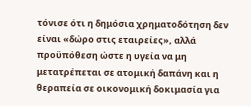τόνισε ότι η δημόσια χρηματοδότηση δεν είναι «δώρο στις εταιρείες», αλλά προϋπόθεση ώστε η υγεία να μη μετατρέπεται σε ατομική δαπάνη και η θεραπεία σε οικονομική δοκιμασία για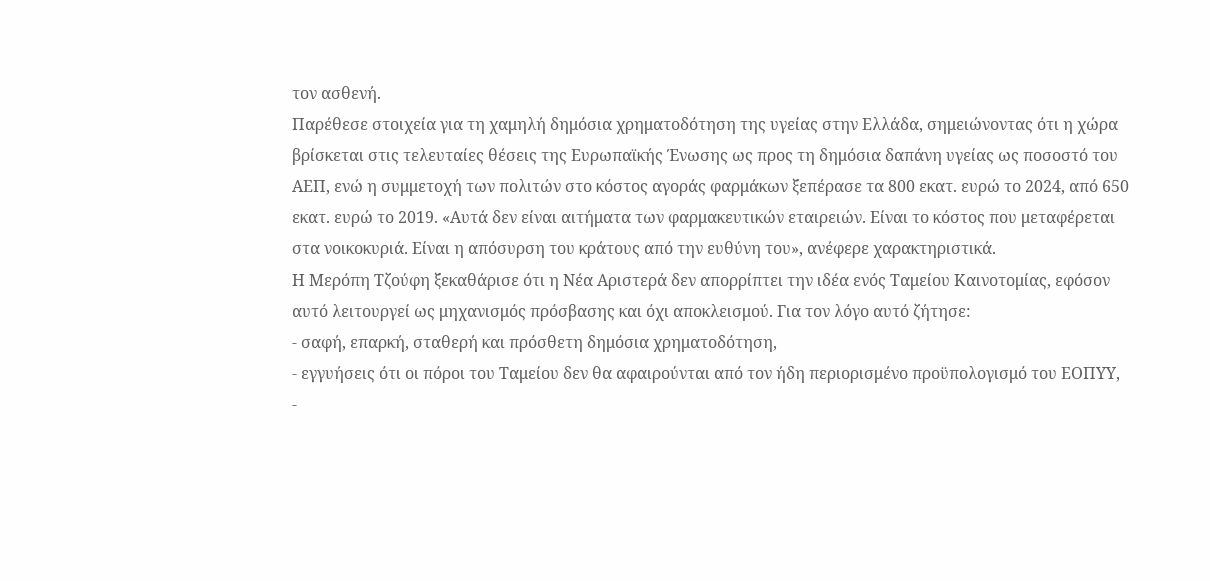τον ασθενή.
Παρέθεσε στοιχεία για τη χαμηλή δημόσια χρηματοδότηση της υγείας στην Ελλάδα, σημειώνοντας ότι η χώρα βρίσκεται στις τελευταίες θέσεις της Ευρωπαϊκής Ένωσης ως προς τη δημόσια δαπάνη υγείας ως ποσοστό του ΑΕΠ, ενώ η συμμετοχή των πολιτών στο κόστος αγοράς φαρμάκων ξεπέρασε τα 800 εκατ. ευρώ το 2024, από 650 εκατ. ευρώ το 2019. «Αυτά δεν είναι αιτήματα των φαρμακευτικών εταιρειών. Είναι το κόστος που μεταφέρεται στα νοικοκυριά. Είναι η απόσυρση του κράτους από την ευθύνη του», ανέφερε χαρακτηριστικά.
Η Μερόπη Τζούφη ξεκαθάρισε ότι η Νέα Αριστερά δεν απορρίπτει την ιδέα ενός Ταμείου Καινοτομίας, εφόσον αυτό λειτουργεί ως μηχανισμός πρόσβασης και όχι αποκλεισμού. Για τον λόγο αυτό ζήτησε:
- σαφή, επαρκή, σταθερή και πρόσθετη δημόσια χρηματοδότηση,
- εγγυήσεις ότι οι πόροι του Ταμείου δεν θα αφαιρούνται από τον ήδη περιορισμένο προϋπολογισμό του ΕΟΠΥΥ,
-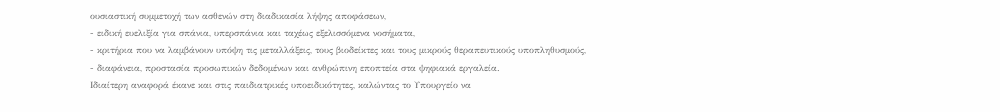ουσιαστική συμμετοχή των ασθενών στη διαδικασία λήψης αποφάσεων,
- ειδική ευελιξία για σπάνια, υπερσπάνια και ταχέως εξελισσόμενα νοσήματα,
- κριτήρια που να λαμβάνουν υπόψη τις μεταλλάξεις, τους βιοδείκτες και τους μικρούς θεραπευτικούς υποπληθυσμούς,
- διαφάνεια, προστασία προσωπικών δεδομένων και ανθρώπινη εποπτεία στα ψηφιακά εργαλεία.
Ιδιαίτερη αναφορά έκανε και στις παιδιατρικές υποειδικότητες, καλώντας το Υπουργείο να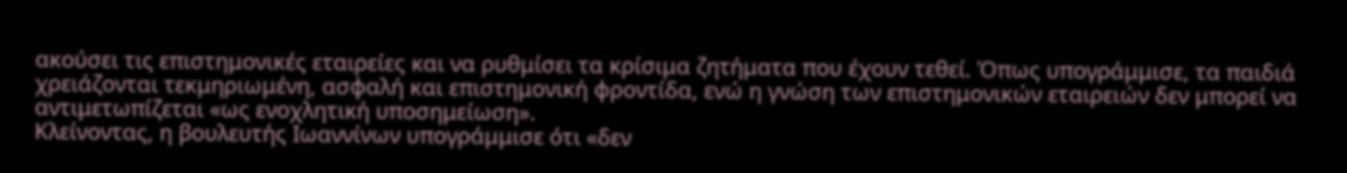ακούσει τις επιστημονικές εταιρείες και να ρυθμίσει τα κρίσιμα ζητήματα που έχουν τεθεί. Όπως υπογράμμισε, τα παιδιά χρειάζονται τεκμηριωμένη, ασφαλή και επιστημονική φροντίδα, ενώ η γνώση των επιστημονικών εταιρειών δεν μπορεί να αντιμετωπίζεται «ως ενοχλητική υποσημείωση».
Κλείνοντας, η βουλευτής Ιωαννίνων υπογράμμισε ότι «δεν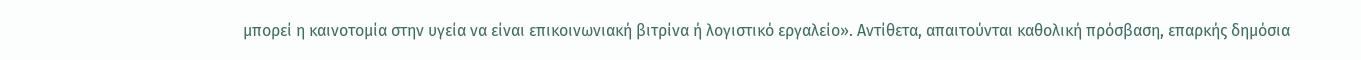μπορεί η καινοτομία στην υγεία να είναι επικοινωνιακή βιτρίνα ή λογιστικό εργαλείο». Αντίθετα, απαιτούνται καθολική πρόσβαση, επαρκής δημόσια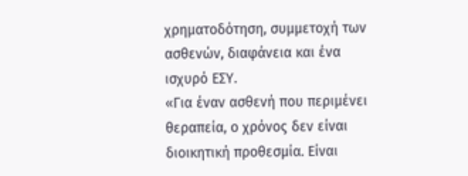χρηματοδότηση, συμμετοχή των ασθενών, διαφάνεια και ένα ισχυρό ΕΣΥ.
«Για έναν ασθενή που περιμένει θεραπεία, ο χρόνος δεν είναι διοικητική προθεσμία. Είναι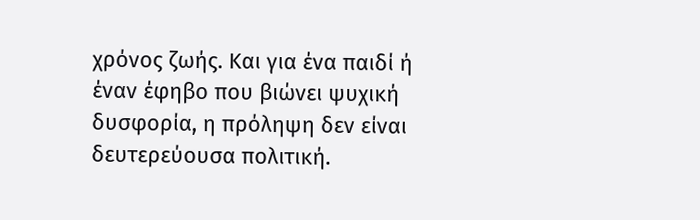χρόνος ζωής. Και για ένα παιδί ή έναν έφηβο που βιώνει ψυχική δυσφορία, η πρόληψη δεν είναι δευτερεύουσα πολιτική.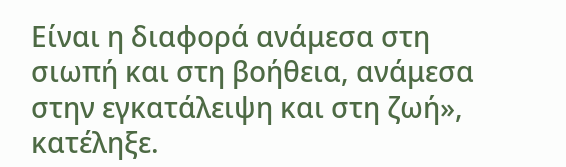Είναι η διαφορά ανάμεσα στη σιωπή και στη βοήθεια, ανάμεσα στην εγκατάλειψη και στη ζωή», κατέληξε.